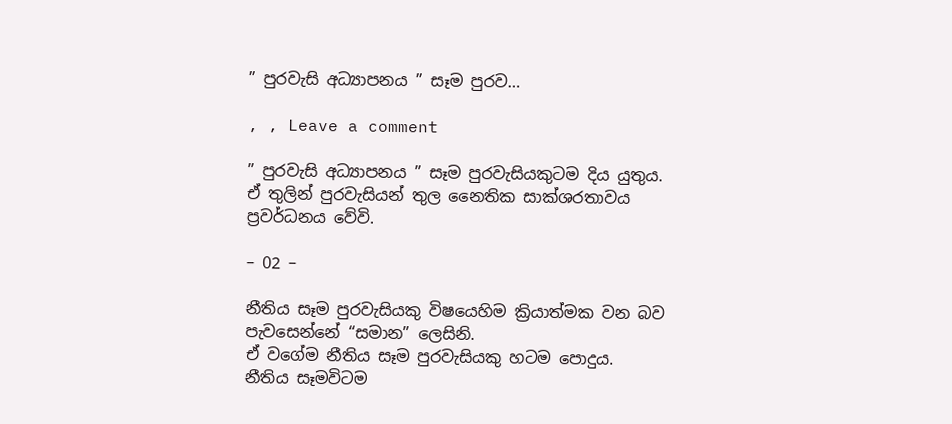” පුරවැසි අධ්‍යාපනය ” සෑම පුරව…

, , Leave a comment

” පුරවැසි අධ්‍යාපනය ” සෑම පුරවැසියකුටම දිය යුතුය.
ඒ තුලින් පුරවැසියන් තුල නෛතික සාක්ශරතාවය ප්‍රවර්ධනය වේවි.

– 02 –

නීතිය සෑම පුරවැසියකු විෂයෙහිම ක්‍රියාත්මක වන බව පැවසෙන්නේ “සමාන” ලෙසිනි.
ඒ වගේම නීතිය සෑම පුරවැසියකු හටම පොදුය.
නීතිය සෑමවිටම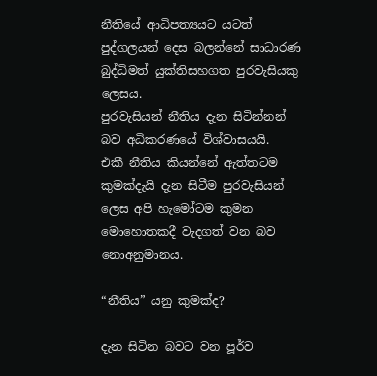නීතියේ ආධිපත්‍යයට යටත් පුද්ගලයන් දෙස බලන්නේ සාධාරණ බුද්ධිමත් යුක්තිසහගත පුරවැසියකු ලෙසය.
පුරවැසියන් නීතිය දැන සිටින්නන් බව අධිකරණයේ විශ්වාසයයි.
එකී නීතිය කියන්නේ ඇත්තටම කුමක්දැයි දැන සිටීම පුරවැසියන් ලෙස අපි හැමෝටම කුමන මොහොතකදී වැදගත් වන බව නොඅනුමානය.

“නීතිය” යනු කුමක්ද?

දැන සිටින බවට වන පූර්ව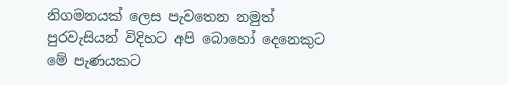නිගමනයක් ලෙස පැවතෙන නමුත් පුරවැසියන් විදිහට අපි බොහෝ දෙනෙකුට මේ පැණයකට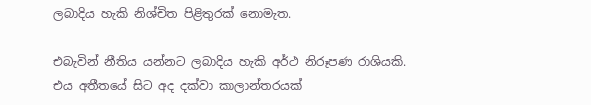ලබාදිය හැකි නිශ්චිත පිළිතුරක් නොමැත.

එබැවින් නීතිය යන්නට ලබාදිය හැකි අර්ථ නිරූපණ රාශියකි.
එය අතීතයේ සිට අද දක්වා කාලාන්තරයක්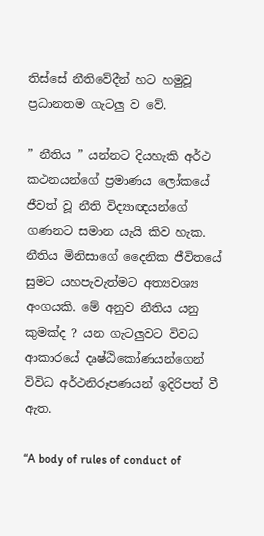තිස්සේ නීතිවේදීන් හට හමුවූ ප්‍රධානතම ගැටලු ව වේ.

” නීතිය ” යන්නට දියහැකි අර්ථ කථනයන්ගේ ප්‍රමාණය ලෝකයේ ජීවත් වූ නීති විද්‍යාඥයන්ගේ ගණනට සමාන යැයි කිව හැක.
නීතිය මිනිසාගේ දෛනික ජීවිතයේ සුමට යහපැවැත්මට අත්‍යවශ්‍ය අංගයකි. මේ අනුව නීතිය යනු කුමක්ද ? යන ගැටලුවට විවධ ආකාරයේ දෘෂ්ඨිකෝණයන්ගෙන් විවිධ අර්ථනිරූපණයන් ඉදිරිපත් වී ඇත.

“A body of rules of conduct of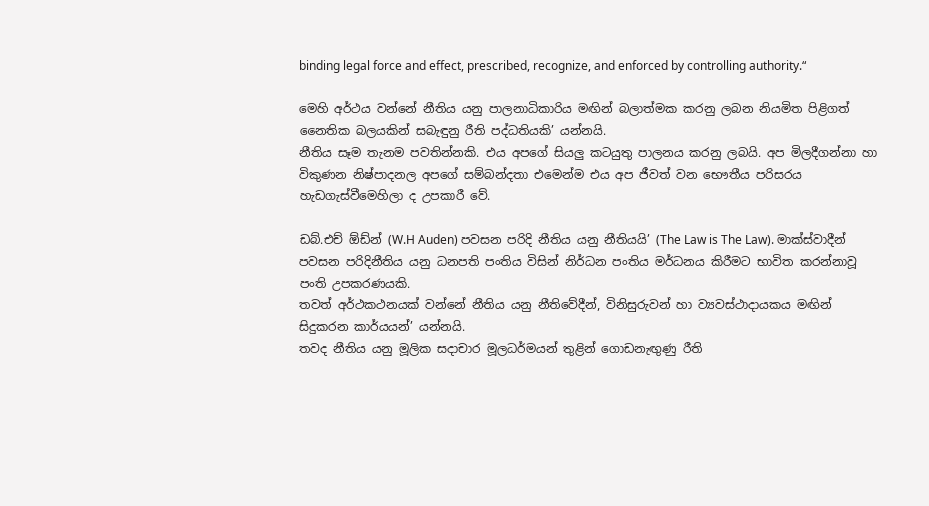binding legal force and effect, prescribed, recognize, and enforced by controlling authority.“

මෙහි අර්ථය වන්නේ නීතිය යනු පාලනාධිකාරිය මඟින් බලාත්මක කරනු ලබන නියමිත පිළිගත් නෛතික බලයකින් සබැඳුනු රීති පද්ධතියකි’ යන්නයි.
නීතිය සෑම තැනම පවතින්නකි. එය අපගේ සියලු කටයුතු පාලනය කරනු ලබයි. අප මිලදීගන්නා හා විකුණන නිෂ්පාදනල අපගේ සම්බන්දතා එමෙන්ම එය අප ජීවත් වන භෞතීය පරිසරය හැඩගැස්වීමෙහිලා ද උපකාරී වේ.

ඩබ්.එච් ඕඩ්න් (W.H Auden) පවසන පරිදි නීතිය යනු නීතියයි’ (The Law is The Law). මාක්ස්වාදීන් පවසන පරිදිනීතිය යනු ධනපති පංතිය විසින් නිර්ධන පංතිය මර්ධනය කිරීමට භාවිත කරන්නාවූ පංති උපකරණයකි.
තවත් අර්ථකථනයක් වන්නේ නීතිය යනු නීතිවේදීන්, විනිසුරුවන් හා ව්‍යවස්ථාදායකය මඟින් සිදුකරන කාර්යයන්’ යන්නයි.
තවද නීතිය යනු මූලික සදාචාර මූලධර්මයන් තුළින් ගොඩනැඟුණු රීති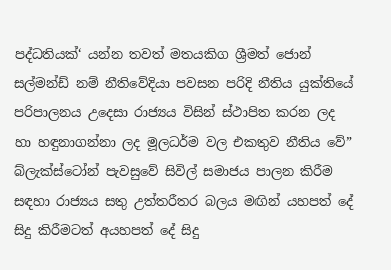පද්ධතියක්‘ යන්න තවත් මතයකිග ශ්‍රීමත් ජොන් සල්මන්ඩ් නම් නීතිවේදියා පවසන පරිදි නීතිය යුක්තියේ පරිපාලනය උදෙසා රාජ්‍යය විසින් ස්ථාපිත කරන ලද හා හඳුනාගන්නා ලද මූලධර්ම වල එකතුව නීතිය වේ” බ්ලැක්ස්ටෝන් පැවසුවේ සිවිල් සමාජය පාලන කිරීම සඳහා රාජ්‍යය සතු උත්තරීතර බලය මඟින් යහපත් දේ සිදු කිරීමටත් අයහපත් දේ සිදු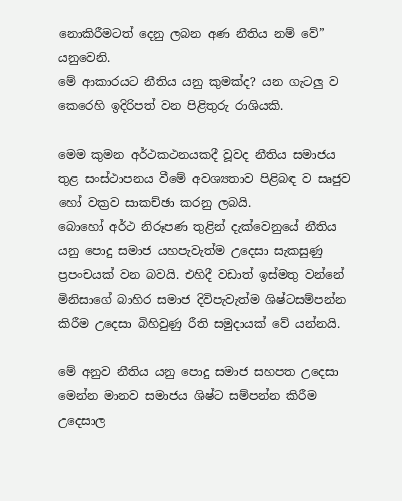නොකිරීමටත් දෙනු ලබන අණ නීතිය නම් වේ” යනුවෙනි.
මේ ආකාරයට නීතිය යනු කුමක්ද? යන ගැටලු ව කෙරෙහි ඉදිරිපත් වන පිළිතුරු රාශියකි.

මෙම කුමන අර්ථකථනයකදී වූවද නීතිය සමාජය තුළ සංස්ථාපනය වීමේ අවශ්‍යතාව පිළිබඳ ව සෘජුව හෝ වක්‍රව සාකච්ඡා කරනු ලබයි.
බොහෝ අර්ථ නිරූපණ තුළින් දැක්වෙනුයේ නීතිය යනු පොදු සමාජ යහපැවැත්ම උදෙසා සැකසුණු ප්‍රපංචයක් වන බවයි. එහිදී වඩාත් ඉස්මතු වන්නේ මිනිසාගේ බාහිර සමාජ දිවිපැවැත්ම ශිෂ්ටසම්පන්න කිරීම උදෙසා බිහිවුණු රීති සමුදායක් වේ යන්නයි.

මේ අනුව නීතිය යනු පොදු සමාජ සහපත උදෙසා මෙන්න මානව සමාජය ශිෂ්ට සම්පන්න කිරීම උදෙසාල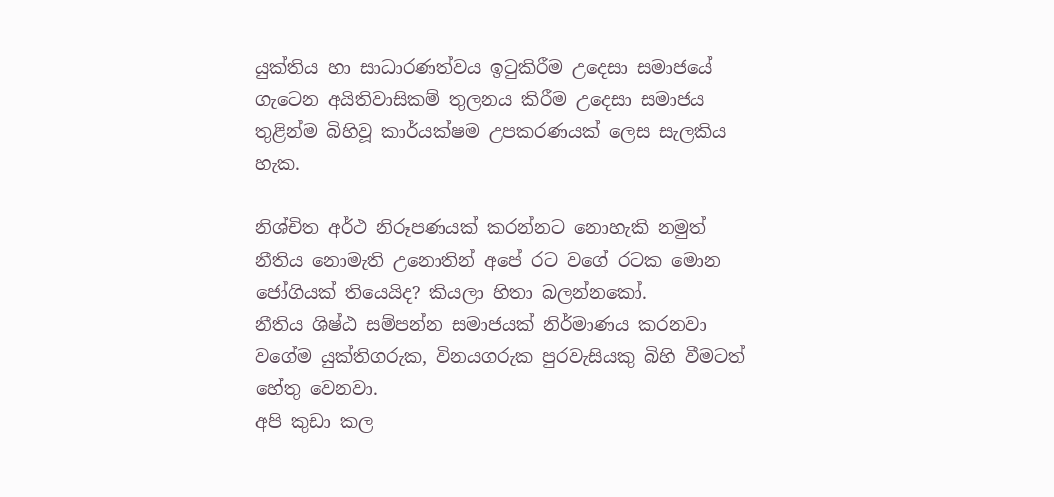යුක්තිය හා සාධාරණත්වය ඉටුකිරීම උදෙසා සමාජයේ ගැටෙන අයිතිවාසිකම් තුලනය කිරීම උදෙසා සමාජය තුළින්ම බිහිවූ කාර්යක්ෂම උපකරණයක් ලෙස සැලකිය හැක.

නිශ්චිත අර්ථ නිරූපණයක් කරන්නට නොහැකි නමුත් නීතිය නොමැති උනොතින් අපේ රට වගේ රටක මොන ජෝගියක් තියෙයිද? කියලා හිතා බලන්නකෝ.
නීතිය ශිෂ්ඨ සම්පන්න සමාජයක් නිර්මාණය කරනවා වගේම යුක්තිගරුක, විනයගරුක පුරවැසියකු බිහි වීමටත් හේතු වෙනවා.
අපි කුඩා කල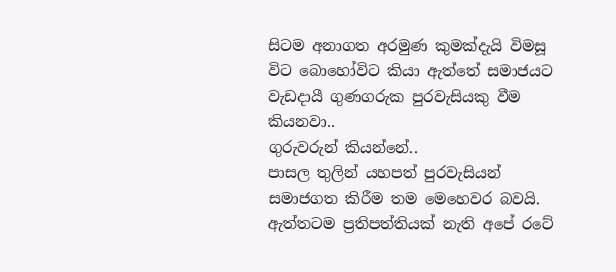සිටම අනාගත අරමුණ කුමක්දැයි විමසූ විට බොහෝවිට කියා ඇත්තේ සමාජයට වැඩදායී ගුණගරුක පුරවැසියකු වීම කියනවා..
ගුරුවරුන් කියන්නේ..
පාසල තුලින් යහපත් පුරවැසියන් සමාජගත කිරීම තම මෙහෙවර බවයි.
ඇත්තටම ප්‍රතිපත්තියක් නැති අපේ රටේ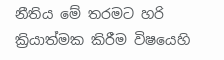නීතිය මේ තරමට හරි ක්‍රියාත්මක කිරීම විෂයෙහි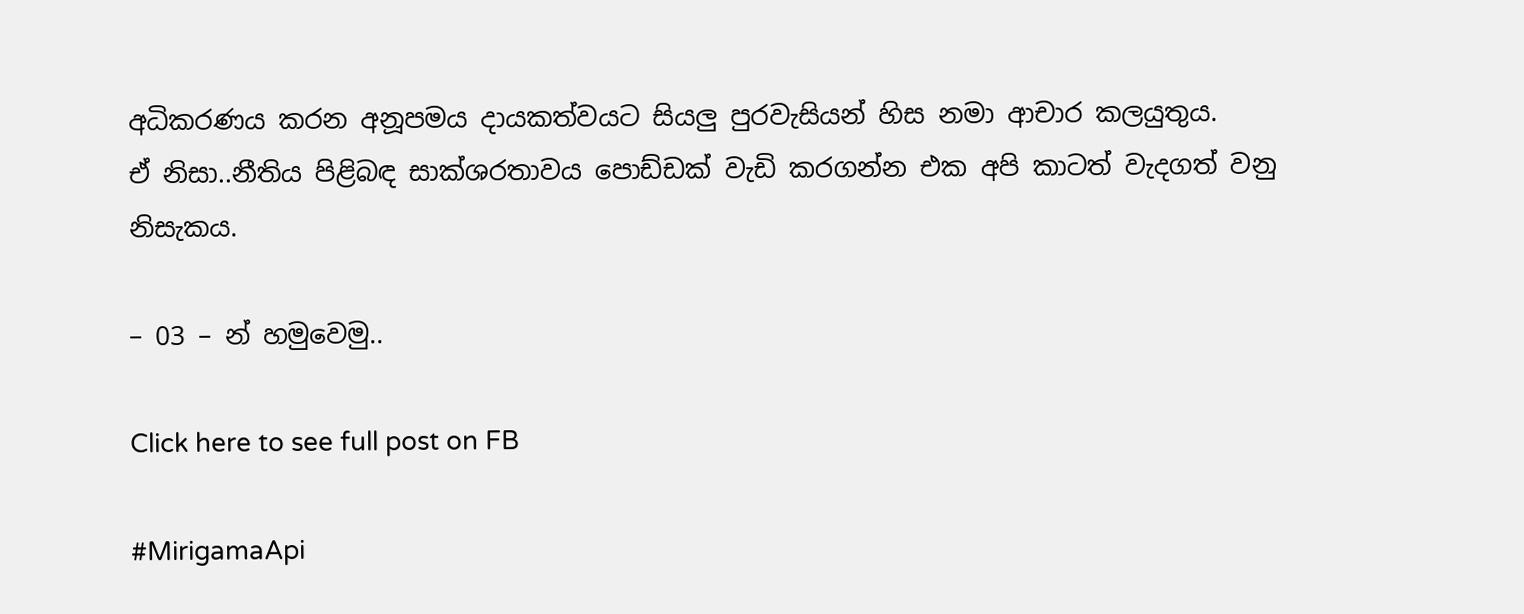අධිකරණය කරන අනූපමය දායකත්වයට සියලු පුරවැසියන් හිස නමා ආචාර කලයුතුය.
ඒ නිසා..නීතිය පිළිබඳ සාක්ශරතාවය පොඩ්ඩක් වැඩි කරගන්න එක අපි කාටත් වැදගත් වනු නිසැකය.

– 03 – න් හමුවෙමු..

Click here to see full post on FB

#MirigamaApi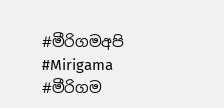#මීරිගමඅපි #Mirigama #මීරිගම